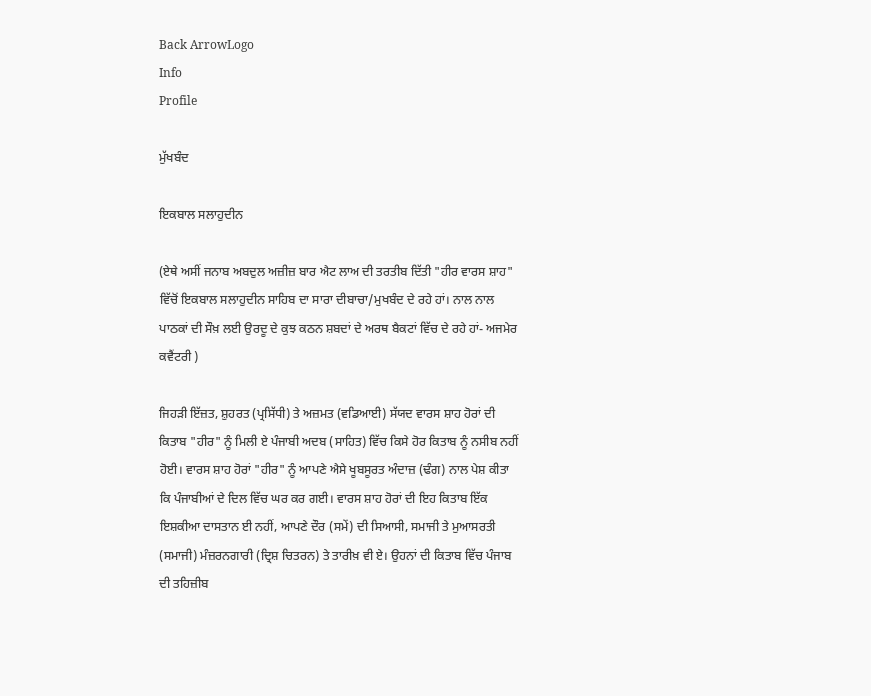Back ArrowLogo
Info
Profile

ਮੁੱਖਬੰਦ

ਇਕਬਾਲ ਸਲਾਹੁਦੀਨ

(ਏਥੇ ਅਸੀਂ ਜਨਾਬ ਅਬਦੁਲ ਅਜ਼ੀਜ਼ ਬਾਰ ਐਟ ਲਾਅ ਦੀ ਤਰਤੀਬ ਦਿੱਤੀ "ਹੀਰ ਵਾਰਸ ਸ਼ਾਹ" ਵਿੱਚੋਂ ਇਕਬਾਲ ਸਲਾਹੁਦੀਨ ਸਾਹਿਬ ਦਾ ਸਾਰਾ ਦੀਬਾਚਾ/ਮੁਖਬੰਦ ਦੇ ਰਹੇ ਹਾਂ। ਨਾਲ ਨਾਲ ਪਾਠਕਾਂ ਦੀ ਸੌਖ਼ ਲਈ ਉਰਦੂ ਦੇ ਕੁਝ ਕਠਨ ਸ਼ਬਦਾਂ ਦੇ ਅਰਥ ਬੈਕਟਾਂ ਵਿੱਚ ਦੇ ਰਹੇ ਹਾਂ- ਅਜਮੇਰ ਕਵੈਂਟਰੀ )

ਜਿਹੜੀ ਇੱਜ਼ਤ, ਸ਼ੁਹਰਤ (ਪ੍ਰਸਿੱਧੀ) ਤੇ ਅਜ਼ਮਤ (ਵਡਿਆਈ) ਸੱਯਦ ਵਾਰਸ ਸ਼ਾਹ ਹੋਰਾਂ ਦੀ ਕਿਤਾਬ "ਹੀਰ" ਨੂੰ ਮਿਲੀ ਏ ਪੰਜਾਬੀ ਅਦਬ (ਸਾਹਿਤ) ਵਿੱਚ ਕਿਸੇ ਹੋਰ ਕਿਤਾਬ ਨੂੰ ਨਸੀਬ ਨਹੀਂ ਹੋਈ। ਵਾਰਸ ਸ਼ਾਹ ਹੋਰਾਂ "ਹੀਰ" ਨੂੰ ਆਪਣੇ ਐਸੇ ਖੂਬਸੂਰਤ ਅੰਦਾਜ਼ (ਢੰਗ) ਨਾਲ ਪੇਸ਼ ਕੀਤਾ ਕਿ ਪੰਜਾਬੀਆਂ ਦੇ ਦਿਲ ਵਿੱਚ ਘਰ ਕਰ ਗਈ। ਵਾਰਸ ਸ਼ਾਹ ਹੋਰਾਂ ਦੀ ਇਹ ਕਿਤਾਬ ਇੱਕ ਇਸ਼ਕੀਆ ਦਾਸਤਾਨ ਈ ਨਹੀਂ, ਆਪਣੇ ਦੌਰ (ਸਮੇਂ) ਦੀ ਸਿਆਸੀ, ਸਮਾਜੀ ਤੇ ਮੁਆਸਰਤੀ (ਸਮਾਜੀ) ਮੰਜ਼ਰਨਗਾਰੀ (ਦ੍ਰਿਸ਼ ਚਿਤਰਨ) ਤੇ ਤਾਰੀਖ਼ ਵੀ ਏ। ਉਹਨਾਂ ਦੀ ਕਿਤਾਬ ਵਿੱਚ ਪੰਜਾਬ ਦੀ ਤਹਿਜ਼ੀਬ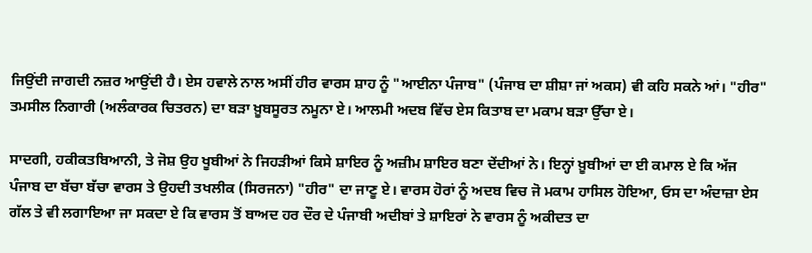ਜਿਉਂਦੀ ਜਾਗਦੀ ਨਜ਼ਰ ਆਉਂਦੀ ਹੈ। ਏਸ ਹਵਾਲੇ ਨਾਲ ਅਸੀਂ ਹੀਰ ਵਾਰਸ ਸ਼ਾਹ ਨੂੰ "ਆਈਨਾ ਪੰਜਾਬ" (ਪੰਜਾਬ ਦਾ ਸ਼ੀਸ਼ਾ ਜਾਂ ਅਕਸ) ਵੀ ਕਹਿ ਸਕਨੇ ਆਂ। "ਹੀਰ" ਤਮਸੀਲ ਨਿਗਾਰੀ (ਅਲੰਕਾਰਕ ਚਿਤਰਨ) ਦਾ ਬੜਾ ਖ਼ੂਬਸੂਰਤ ਨਮੂਨਾ ਏ। ਆਲਮੀ ਅਦਬ ਵਿੱਚ ਏਸ ਕਿਤਾਬ ਦਾ ਮਕਾਮ ਬੜਾ ਉੱਚਾ ਏ।

ਸਾਦਗੀ, ਹਕੀਕਤਬਿਆਨੀ, ਤੇ ਜੋਸ਼ ਉਹ ਖੂਬੀਆਂ ਨੇ ਜਿਹੜੀਆਂ ਕਿਸੇ ਸ਼ਾਇਰ ਨੂੰ ਅਜ਼ੀਮ ਸ਼ਾਇਰ ਬਣਾ ਦੇਂਦੀਆਂ ਨੇ। ਇਨ੍ਹਾਂ ਖ਼ੂਬੀਆਂ ਦਾ ਈ ਕਮਾਲ ਏ ਕਿ ਅੱਜ ਪੰਜਾਬ ਦਾ ਬੱਚਾ ਬੱਚਾ ਵਾਰਸ ਤੇ ਉਹਦੀ ਤਖਲੀਕ (ਸਿਰਜਨਾ) "ਹੀਰ" ਦਾ ਜਾਣੂ ਏ। ਵਾਰਸ ਹੋਰਾਂ ਨੂੰ ਅਦਬ ਵਿਚ ਜੋ ਮਕਾਮ ਹਾਸਿਲ ਹੋਇਆ, ਓਸ ਦਾ ਅੰਦਾਜ਼ਾ ਏਸ ਗੱਲ ਤੇ ਵੀ ਲਗਾਇਆ ਜਾ ਸਕਦਾ ਏ ਕਿ ਵਾਰਸ ਤੋਂ ਬਾਅਦ ਹਰ ਦੌਰ ਦੇ ਪੰਜਾਬੀ ਅਦੀਬਾਂ ਤੇ ਸ਼ਾਇਰਾਂ ਨੇ ਵਾਰਸ ਨੂੰ ਅਕੀਦਤ ਦਾ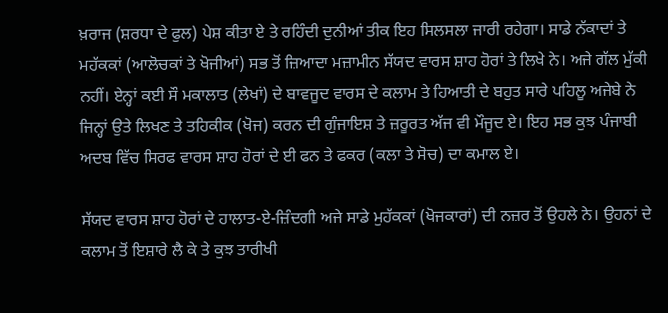ਖ਼ਰਾਜ (ਸ਼ਰਧਾ ਦੇ ਫੁਲ) ਪੇਸ਼ ਕੀਤਾ ਏ ਤੇ ਰਹਿੰਦੀ ਦੁਨੀਆਂ ਤੀਕ ਇਹ ਸਿਲਸਲਾ ਜਾਰੀ ਰਹੇਗਾ। ਸਾਡੇ ਨੱਕਾਦਾਂ ਤੇ ਮਹੱਕਕਾਂ (ਆਲੋਚਕਾਂ ਤੇ ਖੋਜੀਆਂ) ਸਭ ਤੋਂ ਜ਼ਿਆਦਾ ਮਜ਼ਾਮੀਨ ਸੱਯਦ ਵਾਰਸ ਸ਼ਾਹ ਹੋਰਾਂ ਤੇ ਲਿਖੇ ਨੇ। ਅਜੇ ਗੱਲ ਮੁੱਕੀ ਨਹੀਂ। ਏਨ੍ਹਾਂ ਕਈ ਸੌ ਮਕਾਲਾਤ (ਲੇਖਾਂ) ਦੇ ਬਾਵਜੂਦ ਵਾਰਸ ਦੇ ਕਲਾਮ ਤੇ ਹਿਆਤੀ ਦੇ ਬਹੁਤ ਸਾਰੇ ਪਹਿਲੂ ਅਜੇਬੇ ਨੇ ਜਿਨ੍ਹਾਂ ਉਤੇ ਲਿਖਣ ਤੇ ਤਹਿਕੀਕ (ਖੋਜ) ਕਰਨ ਦੀ ਗੁੰਜਾਇਸ਼ ਤੇ ਜ਼ਰੂਰਤ ਅੱਜ ਵੀ ਮੌਜੂਦ ਏ। ਇਹ ਸਭ ਕੁਝ ਪੰਜਾਬੀ ਅਦਬ ਵਿੱਚ ਸਿਰਫ ਵਾਰਸ ਸ਼ਾਹ ਹੋਰਾਂ ਦੇ ਈ ਫਨ ਤੇ ਫਕਰ (ਕਲਾ ਤੇ ਸੋਚ) ਦਾ ਕਮਾਲ ਏ।

ਸੱਯਦ ਵਾਰਸ ਸ਼ਾਹ ਹੋਰਾਂ ਦੇ ਹਾਲਾਤ-ਏ-ਜ਼ਿੰਦਗੀ ਅਜੇ ਸਾਡੇ ਮੁਹੱਕਕਾਂ (ਖੋਜਕਾਰਾਂ) ਦੀ ਨਜ਼ਰ ਤੋਂ ਉਹਲੇ ਨੇ। ਉਹਨਾਂ ਦੇ ਕਲਾਮ ਤੋਂ ਇਸ਼ਾਰੇ ਲੈ ਕੇ ਤੇ ਕੁਝ ਤਾਰੀਖੀ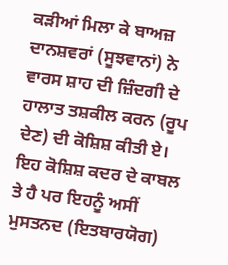ਕੜੀਆਂ ਮਿਲਾ ਕੇ ਬਾਅਜ਼ ਦਾਨਸ਼ਵਰਾਂ (ਸੂਝਵਾਨਾਂ) ਨੇ ਵਾਰਸ ਸ਼ਾਹ ਦੀ ਜ਼ਿੰਦਗੀ ਦੇ ਹਾਲਾਤ ਤਸ਼ਕੀਲ ਕਰਨ (ਰੂਪ ਦੇਣ) ਦੀ ਕੋਸ਼ਿਸ਼ ਕੀਤੀ ਏ। ਇਹ ਕੋਸ਼ਿਸ਼ ਕਦਰ ਦੇ ਕਾਬਲ ਤੇ ਹੈ ਪਰ ਇਹਨੂੰ ਅਸੀਂ ਮੁਸਤਨਦ (ਇਤਬਾਰਯੋਗ)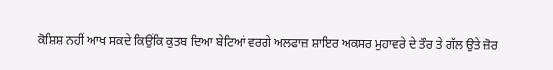ਕੋਸ਼ਿਸ਼ ਨਹੀਂ ਆਖ ਸਕਦੇ ਕਿਉਂਕਿ ਕੁਤਬ ਦਿਆ ਬੇਟਿਆਂ ਵਰਗੇ ਅਲਫਾਜ਼ ਸ਼ਾਇਰ ਅਕਸਰ ਮੁਹਾਵਰੇ ਦੇ ਤੌਰ ਤੇ ਗੱਲ ਉਤੇ ਜ਼ੋਰ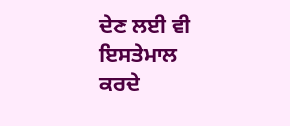ਦੇਣ ਲਈ ਵੀ ਇਸਤੇਮਾਲ ਕਰਦੇ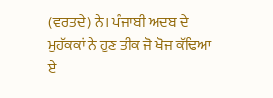(ਵਰਤਦੇ) ਨੇ। ਪੰਜਾਬੀ ਅਦਬ ਦੇ ਮੁਹੱਕਕਾਂ ਨੇ ਹੁਣ ਤੀਕ ਜੋ ਖੋਜ ਕੱਢਿਆ ਏ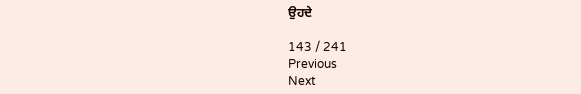ਉਹਦੇ

143 / 241
Previous
Next